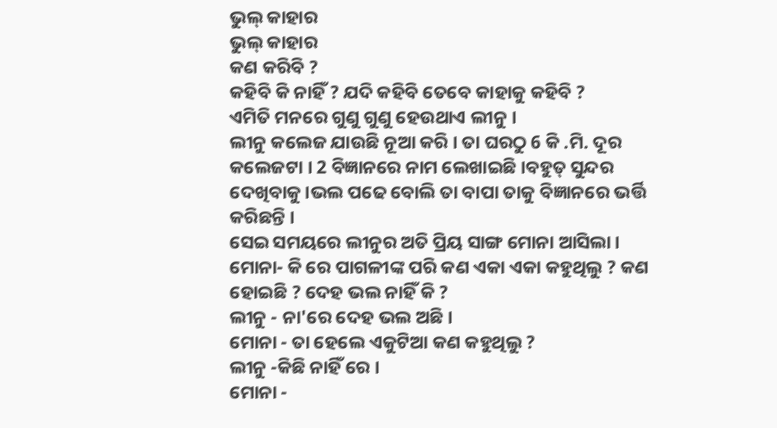ଭୁଲ୍ କାହାର
ଭୁଲ୍ କାହାର
କଣ କରିବି ?
କହିବି କି ନାହିଁ ? ଯଦି କହିବି ତେବେ କାହାକୁ କହିବି ?
ଏମିତି ମନରେ ଗୁଣୁ ଗୁଣୁ ହେଉଥାଏ ଲୀନୁ ।
ଲୀନୁ କଲେଜ ଯାଉଛି ନୂଆ କରି । ତା ଘରଠୁ 6 କି .ମି. ଦୂର କଲେଜଟା । 2 ବିଜ୍ଞାନରେ ନାମ ଲେଖାଇଛି ।ବହୁତ୍ ସୁନ୍ଦର ଦେଖିବାକୁ ।ଭଲ ପଢେ ବୋଲି ତା ବାପା ତାକୁ ବିଜ୍ଞାନରେ ଭର୍ତ୍ତି କରିଛନ୍ତି ।
ସେଇ ସମୟରେ ଲୀନୁର ଅତି ପ୍ରିୟ ସାଙ୍ଗ ମୋନା ଆସିଲା ।
ମୋନା- କି ରେ ପାଗଳୀଙ୍କ ପରି କଣ ଏକା ଏକା କହୁଥିଲୁ ? କଣ ହୋଇଛି ? ଦେହ ଭଲ ନାହିଁ କି ?
ଲୀନୁ - ନା'ରେ ଦେହ ଭଲ ଅଛି ।
ମୋନା - ତା ହେଲେ ଏକୁଟିଆ କଣ କହୁଥିଲୁ ?
ଲୀନୁ -କିଛି ନାହିଁ ରେ ।
ମୋନା -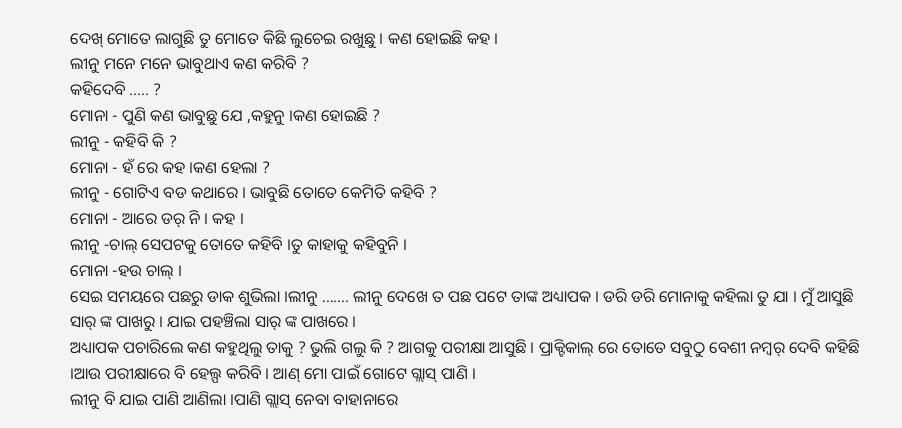ଦେଖ୍ ମୋତେ ଲାଗୁଛି ତୁ ମୋତେ କିଛି ଲୁଚେଇ ରଖୁଛୁ । କଣ ହୋଇଛି କହ ।
ଲୀନୁ ମନେ ମନେ ଭାବୁଥାଏ କଣ କରିବି ?
କହିଦେବି ..... ?
ମୋନା - ପୁଣି କଣ ଭାବୁଛୁ ଯେ ,କହୁନୁ ।କଣ ହୋଇଛି ?
ଲୀନୁ - କହିବି କି ?
ମୋନା - ହଁ ରେ କହ ।କଣ ହେଲା ?
ଲୀନୁ - ଗୋଟିଏ ବଡ କଥାରେ । ଭାବୁଛି ତୋତେ କେମିତି କହିବି ?
ମୋନା - ଆରେ ଡର୍ ନି । କହ ।
ଲୀନୁ -ଚାଲ୍ ସେପଟକୁ ତୋତେ କହିବି ।ତୁ କାହାକୁ କହିବୁନି ।
ମୋନା -ହଉ ଚାଲ୍ ।
ସେଇ ସମୟରେ ପଛରୁ ଡାକ ଶୁଭିଲା ।ଲୀନୁ ....... ଲୀନୁ ଦେଖେ ତ ପଛ ପଟେ ତାଙ୍କ ଅଧ୍ୟାପକ । ଡରି ଡରି ମୋନାକୁ କହିଲା ତୁ ଯା । ମୁଁ ଆସୁଛି ସାର୍ ଙ୍କ ପାଖରୁ । ଯାଇ ପହଞ୍ଚିଲା ସାର୍ ଙ୍କ ପାଖରେ ।
ଅଧ୍ୟାପକ ପଚାରିଲେ କଣ କହୁଥିଲୁ ତାକୁ ? ଭୁଲି ଗଲୁ କି ? ଆଗକୁ ପରୀକ୍ଷା ଆସୁଛି । ପ୍ରାକ୍ଟିକାଲ୍ ରେ ତୋତେ ସବୁଠୁ ବେଶୀ ନମ୍ଵର୍ ଦେବି କହିଛି ।ଆଉ ପରୀକ୍ଷାରେ ବି ହେଲ୍ପ କରିବି । ଆଣ୍ ମୋ ପାଇଁ ଗୋଟେ ଗ୍ଲାସ୍ ପାଣି ।
ଲୀନୁ ବି ଯାଇ ପାଣି ଆଣିଲା ।ପାଣି ଗ୍ଲାସ୍ ନେବା ବାହାନାରେ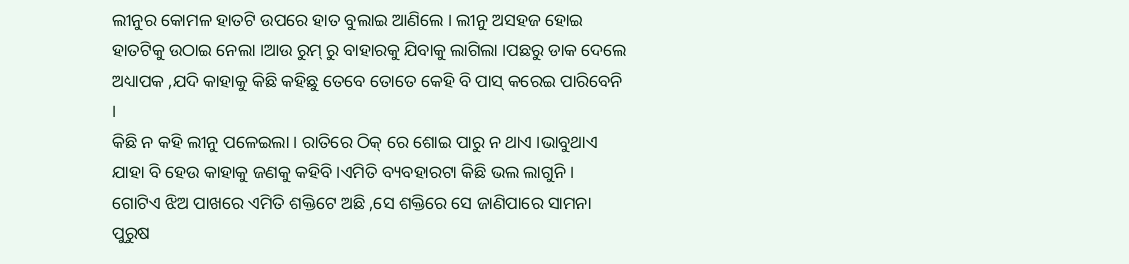ଲୀନୁର କୋମଳ ହାତଟି ଉପରେ ହାତ ବୁଲାଇ ଆଣିଲେ । ଲୀନୁ ଅସହଜ ହୋଇ ହାତଟିକୁ ଉଠାଇ ନେଲା ।ଆଉ ରୁମ୍ ରୁ ବାହାରକୁ ଯିବାକୁ ଲାଗିଲା ।ପଛରୁ ଡାକ ଦେଲେ ଅଧ୍ୟାପକ ,ଯଦି କାହାକୁ କିଛି କହିଛୁ ତେବେ ତୋତେ କେହି ବି ପାସ୍ କରେଇ ପାରିବେନି ।
କିଛି ନ କହି ଲୀନୁ ପଳେଇଲା । ରାତିରେ ଠିକ୍ ରେ ଶୋଇ ପାରୁ ନ ଥାଏ ।ଭାବୁଥାଏ ଯାହା ବି ହେଉ କାହାକୁ ଜଣକୁ କହିବି ।ଏମିତି ବ୍ୟବହାରଟା କିଛି ଭଲ ଲାଗୁନି ।
ଗୋଟିଏ ଝିଅ ପାଖରେ ଏମିତି ଶକ୍ତିଟେ ଅଛି ,ସେ ଶକ୍ତିରେ ସେ ଜାଣିପାରେ ସାମନା ପୁରୁଷ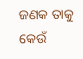ଜଣକ ତାକୁ କେଉଁ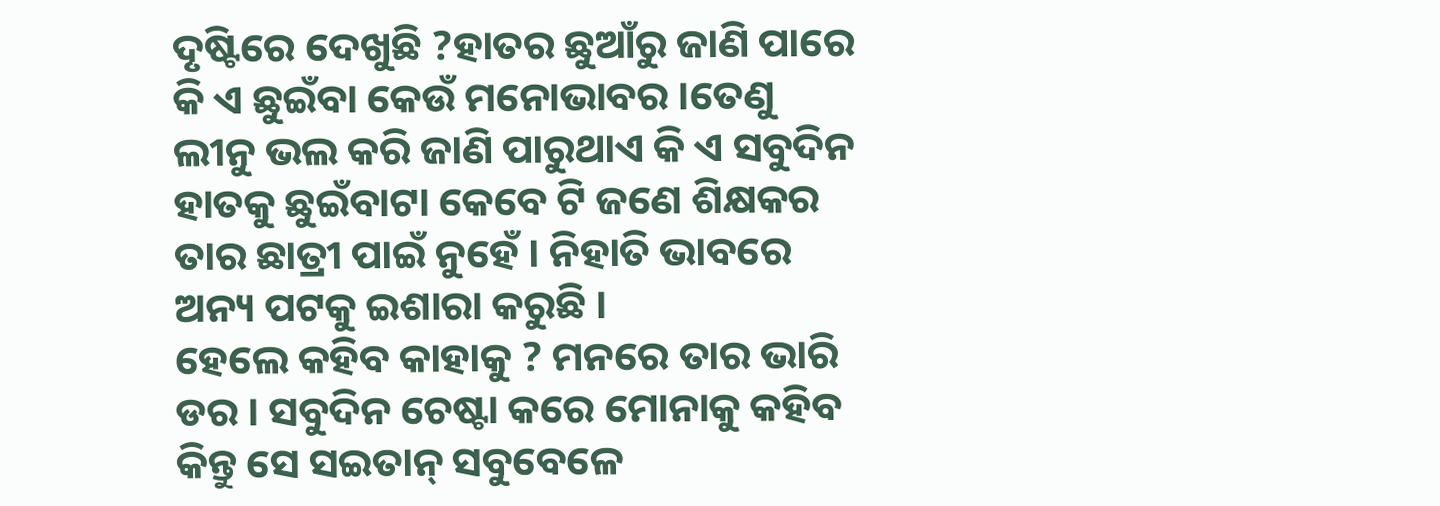ଦୃଷ୍ଟିରେ ଦେଖୁଛି ?ହାତର ଛୁଆଁରୁ ଜାଣି ପାରେ କି ଏ ଛୁଇଁବା କେଉଁ ମନୋଭାବର ।ତେଣୁ ଲୀନୁ ଭଲ କରି ଜାଣି ପାରୁଥାଏ କି ଏ ସବୁଦିନ ହାତକୁ ଛୁଇଁବାଟା କେବେ ଟି ଜଣେ ଶିକ୍ଷକର ତାର ଛାତ୍ରୀ ପାଇଁ ନୁହେଁ । ନିହାତି ଭାବରେ ଅନ୍ୟ ପଟକୁ ଇଶାରା କରୁଛି ।
ହେଲେ କହିବ କାହାକୁ ? ମନରେ ତାର ଭାରି ଡର । ସବୁଦିନ ଚେଷ୍ଟା କରେ ମୋନାକୁ କହିବ କିନ୍ତୁ ସେ ସଇତାନ୍ ସବୁବେଳେ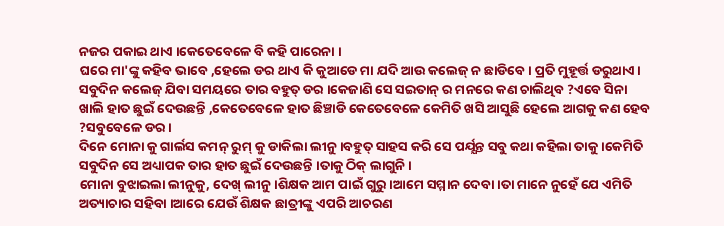ନଜର ପକାଇ ଥାଏ ।କେତେବେଳେ ବି କହି ପାରେନା ।
ଘରେ ମା'ଙ୍କୁ କହିବ ଭାବେ ,ହେଲେ ଡର ଥାଏ କି କୁଆଡେ ମା ଯଦି ଆଉ କଲେଜ୍ ନ ଛାଡିବେ । ପ୍ରତି ମୁହୂର୍ତ୍ତ ଡରୁଥାଏ ।
ସବୁଦିନ କଲେଜ୍ ଯିବା ସମୟରେ ତାର ବହୁତ୍ ଡର ।କେଜାଣି ସେ ସଇତାନ୍ ର ମନରେ କଣ ଚାଲିଥିବ ?ଏବେ ସିନା ଖାଲି ହାତ ଛୁଇଁ ଦେଉଛନ୍ତି ,କେତେବେଳେ ହାତ ଛିଞ୍ଚାଡି କେତେବେଳେ କେମିତି ଖସି ଆସୁଛି ହେଲେ ଆଗକୁ କଣ ହେବ ?ସବୁବେଳେ ଡର ।
ଦିନେ ମୋନା କୁ ଗାର୍ଲସ କମନ୍ ରୁମ୍ କୁ ଡାକିଲା ଲୀନୁ ।ବହୁତ୍ ସାହସ କରି ସେ ପର୍ଯ୍ଯନ୍ତ ସବୁ କଥା କହିଲା ତାକୁ ।କେମିତି ସବୁଦିନ ସେ ଅଧ୍ୟାପକ ତାର ହାତ ଛୁଇଁ ଦେଉଛନ୍ତି ।ତାକୁ ଠିକ୍ ଲାଗୁନି ।
ମୋନା ବୁଝାଇଲା ଲୀନୁକୁ, ଦେଖ୍ ଲୀନୁ ।ଶିକ୍ଷକ ଆମ ପାଇଁ ଗୁରୁ ।ଆମେ ସମ୍ମାନ ଦେବା ।ତା ମାନେ ନୁହେଁ ଯେ ଏମିତି ଅତ୍ୟାଚାର ସହିବା ।ଆରେ ଯେଉଁ ଶିକ୍ଷକ ଛାତ୍ରୀଙ୍କୁ ଏପରି ଆଚରଣ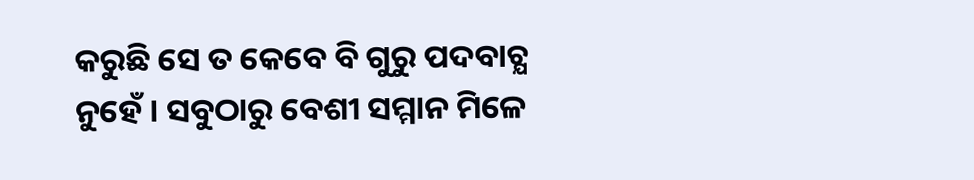କରୁଛି ସେ ତ କେବେ ବି ଗୁରୁ ପଦବାଚ୍ଯ ନୁହେଁ । ସବୁଠାରୁ ବେଶୀ ସମ୍ମାନ ମିଳେ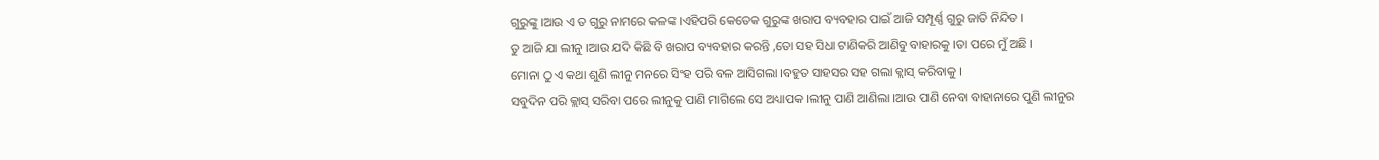ଗୁରୁଙ୍କୁ ।ଆଉ ଏ ତ ଗୁରୁ ନାମରେ କଳଙ୍କ ।ଏହିପରି କେତେକ ଗୁରୁଙ୍କ ଖରାପ ବ୍ୟବହାର ପାଇଁ ଆଜି ସମ୍ପୂର୍ଣ୍ଣ ଗୁରୁ ଜାତି ନିନ୍ଦିତ ।
ତୁ ଆଜି ଯା ଲୀନୁ ।ଆଉ ଯଦି କିଛି ବି ଖରାପ ବ୍ୟବହାର କରନ୍ତି ,ତୋ ସହ ସିଧା ଟାଣିକରି ଆଣିବୁ ବାହାରକୁ ।ତା ପରେ ମୁଁ ଅଛି ।
ମୋନା ଠୁ ଏ କଥା ଶୁଣି ଲୀନୁ ମନରେ ସିଂହ ପରି ବଳ ଆସିଗଲା ।ବହୁତ ସାହସର ସହ ଗଲା କ୍ଲାସ୍ କରିବାକୁ ।
ସବୁଦିନ ପରି କ୍ଲାସ୍ ସରିବା ପରେ ଲୀନୁକୁ ପାଣି ମାଗିଲେ ସେ ଅଧ୍ୟାପକ ।ଲୀନୁ ପାଣି ଆଣିଲା ।ଆଉ ପାଣି ନେବା ବାହାନାରେ ପୁଣି ଲୀନୁର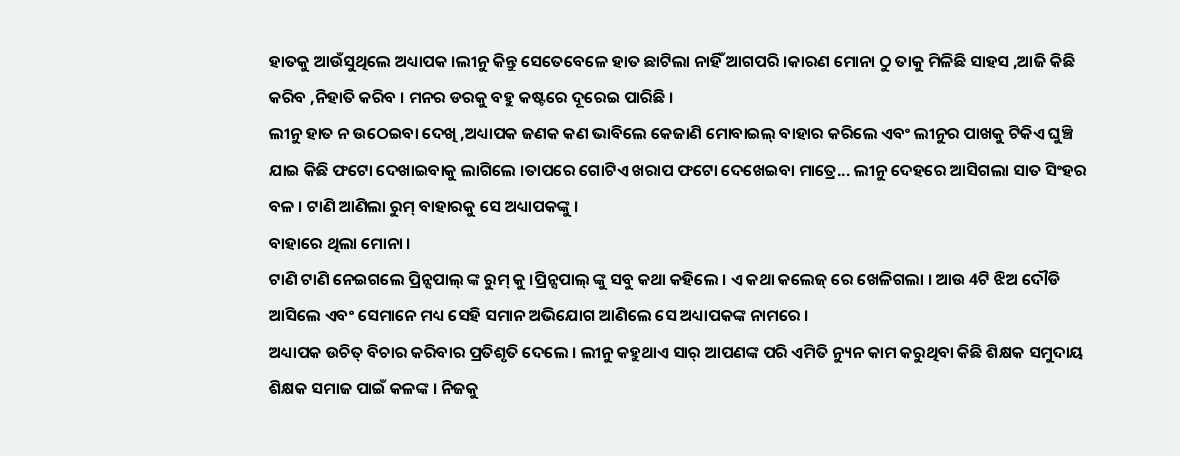ହାତକୁ ଆଉଁସୁଥିଲେ ଅଧ୍ୟାପକ ।ଲୀନୁ କିନ୍ତୁ ସେତେବେଳେ ହାତ ଛାଟିଲା ନାହିଁ ଆଗପରି ।କାରଣ ମୋନା ଠୁ ତାକୁ ମିଳିଛି ସାହସ ,ଆଜି କିଛି କରିବ ,ନିହାତି କରିବ । ମନର ଡରକୁ ବହୁ କଷ୍ଟରେ ଦୂରେଇ ପାରିଛି ।
ଲୀନୁ ହାତ ନ ଉଠେଇବା ଦେଖି ,ଅଧ୍ୟାପକ ଜଣକ କଣ ଭାବିଲେ କେଜାଣି ମୋବାଇଲ୍ ବାହାର କରିଲେ ଏବଂ ଲୀନୁର ପାଖକୁ ଟିକିଏ ଘୁଞ୍ଚି ଯାଇ କିଛି ଫଟୋ ଦେଖାଇବାକୁ ଲାଗିଲେ ।ତାପରେ ଗୋଟିଏ ଖରାପ ଫଟୋ ଦେଖେଇବା ମାତ୍ରେ... ଲୀନୁ ଦେହରେ ଆସିଗଲା ସାତ ସିଂହର ବଳ । ଟାଣି ଆଣିଲା ରୁମ୍ ବାହାରକୁ ସେ ଅଧ୍ୟାପକଙ୍କୁ ।
ବାହାରେ ଥିଲା ମୋନା ।
ଟାଣି ଟାଣି ନେଇଗଲେ ପ୍ରିନ୍ସପାଲ୍ ଙ୍କ ରୁମ୍ କୁ ।ପ୍ରିନ୍ସପାଲ୍ ଙ୍କୁ ସବୁ କଥା କହିଲେ । ଏ କଥା କଲେଜ୍ ରେ ଖେଳିଗଲା । ଆଉ 4ଟି ଝିଅ ଦୌଡି ଆସିଲେ ଏବଂ ସେମାନେ ମଧ୍ୟ ସେହି ସମାନ ଅଭିଯୋଗ ଆଣିଲେ ସେ ଅଧ୍ୟାପକଙ୍କ ନାମରେ ।
ଅଧ୍ୟାପକ ଉଚିତ୍ ବିଚାର କରିବାର ପ୍ରତିଶୃତି ଦେଲେ । ଲୀନୁ କହୁଥାଏ ସାର୍ ଆପଣଙ୍କ ପରି ଏମିତି ନ୍ୟୁନ କାମ କରୁଥିବା କିଛି ଶିକ୍ଷକ ସମୁଦାୟ ଶିକ୍ଷକ ସମାଜ ପାଇଁ କଳଙ୍କ । ନିଜକୁ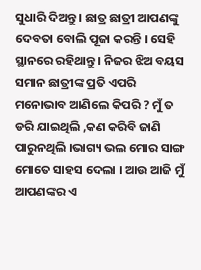ସୁଧାରି ଦିଅନ୍ତୁ । ଛାତ୍ର ଛାତ୍ରୀ ଆପଣଙ୍କୁ ଦେବତା ବୋଲି ପୂଜା କରନ୍ତି । ସେହି ସ୍ଥାନରେ ରହିଥାନ୍ତୁ । ନିଜର ଝିଅ ବୟସ ସମାନ ଛାତ୍ରୀଙ୍କ ପ୍ରତି ଏପରି ମନୋଭାବ ଆଣିଲେ କିପରି ? ମୁଁ ତ ଡରି ଯାଇଥିଲି ,କଣ କରିବି ଜାଣି ପାରୁନଥିଲି ।ଭାଗ୍ୟ ଭଲ ମୋର ସାଙ୍ଗ ମୋତେ ସାହସ ଦେଲା । ଆଉ ଆଜି ମୁଁ ଆପଣଙ୍କର ଏ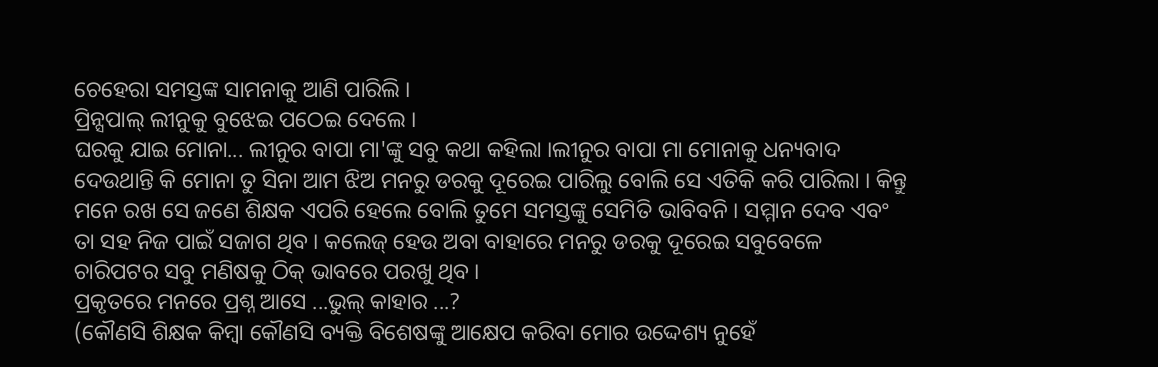ଚେହେରା ସମସ୍ତଙ୍କ ସାମନାକୁ ଆଣି ପାରିଲି ।
ପ୍ରିନ୍ସପାଲ୍ ଲୀନୁକୁ ବୁଝେଇ ପଠେଇ ଦେଲେ ।
ଘରକୁ ଯାଇ ମୋନା... ଲୀନୁର ବାପା ମା'ଙ୍କୁ ସବୁ କଥା କହିଲା ।ଲୀନୁର ବାପା ମା ମୋନାକୁ ଧନ୍ୟବାଦ ଦେଉଥାନ୍ତି କି ମୋନା ତୁ ସିନା ଆମ ଝିଅ ମନରୁ ଡରକୁ ଦୂରେଇ ପାରିଲୁ ବୋଲି ସେ ଏତିକି କରି ପାରିଲା । କିନ୍ତୁ ମନେ ରଖ ସେ ଜଣେ ଶିକ୍ଷକ ଏପରି ହେଲେ ବୋଲି ତୁମେ ସମସ୍ତଙ୍କୁ ସେମିତି ଭାବିବନି । ସମ୍ମାନ ଦେବ ଏବଂ ତା ସହ ନିଜ ପାଇଁ ସଜାଗ ଥିବ । କଲେଜ୍ ହେଉ ଅବା ବାହାରେ ମନରୁ ଡରକୁ ଦୂରେଇ ସବୁବେଳେ ଚାରିପଟର ସବୁ ମଣିଷକୁ ଠିକ୍ ଭାବରେ ପରଖୁ ଥିବ ।
ପ୍ରକୃତରେ ମନରେ ପ୍ରଶ୍ନ ଆସେ ...ଭୁଲ୍ କାହାର ...?
(କୌଣସି ଶିକ୍ଷକ କିମ୍ବା କୌଣସି ବ୍ୟକ୍ତି ବିଶେଷଙ୍କୁ ଆକ୍ଷେପ କରିବା ମୋର ଉଦ୍ଦେଶ୍ୟ ନୁହେଁ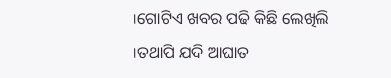।ଗୋଟିଏ ଖବର ପଢି କିଛି ଲେଖିଲି ।ତଥାପି ଯଦି ଆଘାତ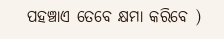ପହଞ୍ଚାଏ ତେବେ କ୍ଷମା କରିବେ )